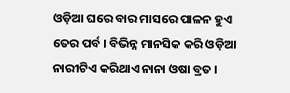ଓଡ଼ିଆ ଘରେ ବାର ମାସରେ ପାଳନ ହୁଏ ତେର ପର୍ବ । ବିଭିନ୍ନ ମାନସିକ କରି ଓଡ଼ିଆ ନାରୀଟିଏ କରିଥାଏ ନାନା ଓଷା ବ୍ରତ ।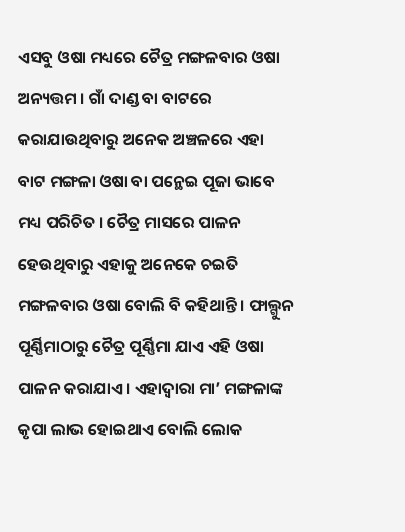ଏସବୁ ଓଷା ମଧ୍ୟରେ ଚୈତ୍ର ମଙ୍ଗଳବାର ଓଷା ଅନ୍ୟତ୍ତମ । ଗାଁ ଦାଣ୍ଡ ବା ବାଟରେ କରାଯାଉଥିବାରୁ ଅନେକ ଅଞ୍ଚଳରେ ଏହା ବାଟ ମଙ୍ଗଳା ଓଷା ବା ପନ୍ଥେଇ ପୂଜା ଭାବେ ମଧ୍ୟ ପରିଚିତ । ଚୈତ୍ର ମାସରେ ପାଳନ ହେଉଥିବାରୁ ଏହାକୁ ଅନେକେ ଚଇତି ମଙ୍ଗଳବାର ଓଷା ବୋଲି ବି କହିଥାନ୍ତି । ଫାଲ୍ଗୁନ ପୂର୍ଣ୍ଣିମାଠାରୁ ଚୈତ୍ର ପୂର୍ଣ୍ଣିମା ଯାଏ ଏହି ଓଷା ପାଳନ କରାଯାଏ । ଏହାଦ୍ୱାରା ମା’ ମଙ୍ଗଳାଙ୍କ କୃପା ଲାଭ ହୋଇଥାଏ ବୋଲି ଲୋକ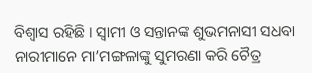ବିଶ୍ୱାସ ରହିଛି । ସ୍ୱାମୀ ଓ ସନ୍ତାନଙ୍କ ଶୁଭମନାସୀ ସଧବା ନାରୀମାନେ ମା’ମଙ୍ଗଳାଙ୍କୁ ସୁମରଣା କରି ଚୈତ୍ର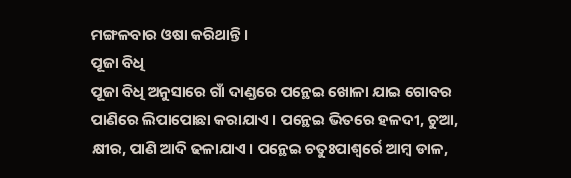ମଙ୍ଗଳବାର ଓଷା କରିଥାନ୍ତି ।
ପୂଜା ବିଧି
ପୂଜା ବିଧି ଅନୁସାରେ ଗାଁ ଦାଣ୍ଡରେ ପନ୍ଥେଇ ଖୋଳା ଯାଇ ଗୋବର ପାଣିରେ ଲିପାପୋଛା କରାଯାଏ । ପନ୍ଥେଇ ଭିତରେ ହଳଦୀ, ଚୁଆ, କ୍ଷୀର, ପାଣି ଆଦି ଢଳାଯାଏ । ପନ୍ଥେଇ ଚତୁଃପାଶ୍ୱର୍ରେ ଆମ୍ବ ଡାଳ,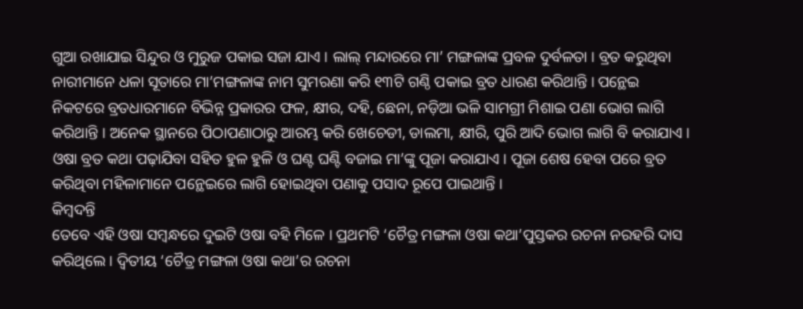ଗୁଆ ରଖାଯାଇ ସିନ୍ଦୁର ଓ ମୁରୁଜ ପକାଇ ସଜା ଯାଏ । ଲାଲ୍ ମନ୍ଦାରରେ ମା’ ମଙ୍ଗଳାଙ୍କ ପ୍ରବଳ ଦୁର୍ବଳତା । ବ୍ରତ କରୁଥିବା ନାରୀମାନେ ଧଳା ସୂତାରେ ମା’ମଙ୍ଗଳାଙ୍କ ନାମ ସୁମରଣା କରି ୧୩ଟି ଗଣ୍ଠି ପକାଇ ବ୍ରତ ଧାରଣ କରିଥାନ୍ତି । ପନ୍ଥେଇ ନିକଟରେ ବ୍ରତଧାରମାନେ ବିଭିନ୍ନ ପ୍ରକାରର ଫଳ, କ୍ଷୀର, ଦହି, ଛେନା, ନଡ଼ିଆ ଭଳି ସାମଗ୍ରୀ ମିଶାଇ ପଣା ଭୋଗ ଲାଗି କରିଥାନ୍ତି । ଅନେକ ସ୍ଥାନରେ ପିଠାପଣାଠାରୁ ଆରମ୍ଭ କରି ଖେଚେଡୀ, ଡାଲମା, କ୍ଷୀରି, ପୁରି ଆଦି ଭୋଗ ଲାଗି ବି କରାଯାଏ । ଓଷା ବ୍ରତ କଥା ପଢ଼ାଯିବା ସହିତ ହୁଳ ହୁଳି ଓ ଘଣ୍ଟ ଘଣ୍ଟି ବଜାଇ ମା’ଙ୍କୁ ପୂଜା କରାଯାଏ । ପୂଜା ଶେଷ ହେବା ପରେ ବ୍ରତ କରିଥିବା ମହିଳାମାନେ ପନ୍ଥେଇରେ ଲାଗି ହୋଇଥିବା ପଣାକୁ ପସାଦ ରୂପେ ପାଇଥାନ୍ତି ।
କିମ୍ବଦନ୍ତି
ତେବେ ଏହି ଓଷା ସମ୍ବନ୍ଧରେ ଦୁଇଟି ଓଷା ବହି ମିଳେ । ପ୍ରଥମଟି ‘ଚୈତ୍ର ମଙ୍ଗଳା ଓଷା କଥା’ପୁସ୍ତକର ରଚନା ନରହରି ଦାସ କରିଥିଲେ । ଦ୍ୱିତୀୟ ‘ଚୈତ୍ର ମଙ୍ଗଳା ଓଷା କଥା’ର ରଚନା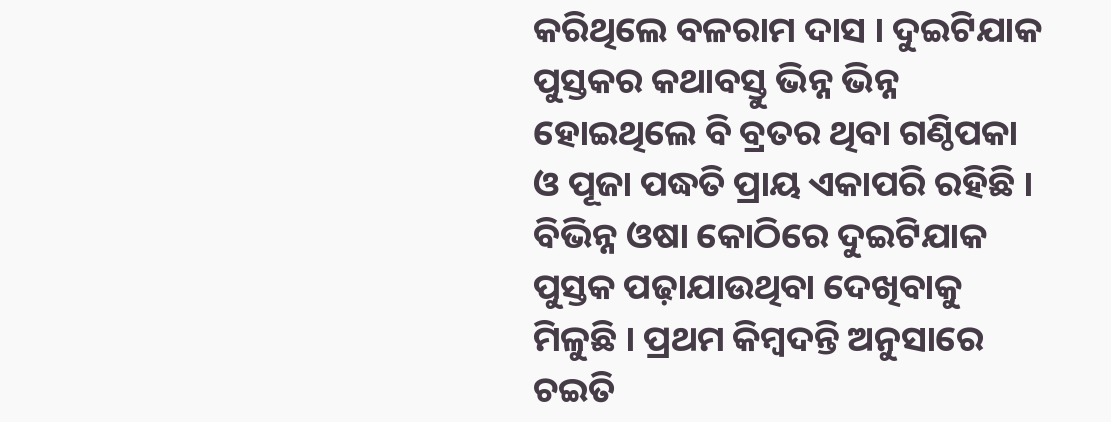କରିଥିଲେ ବଳରାମ ଦାସ । ଦୁଇଟିଯାକ ପୁସ୍ତକର କଥାବସ୍ତୁ ଭିନ୍ନ ଭିନ୍ନ ହୋଇଥିଲେ ବି ବ୍ରତର ଥିବା ଗଣ୍ଠିପକା ଓ ପୂଜା ପଦ୍ଧତି ପ୍ରାୟ ଏକାପରି ରହିଛି । ବିଭିନ୍ନ ଓଷା କୋଠିରେ ଦୁଇଟିଯାକ ପୁସ୍ତକ ପଢ଼ାଯାଉଥିବା ଦେଖିବାକୁ ମିଳୁଛି । ପ୍ରଥମ କିମ୍ବଦନ୍ତି ଅନୁସାରେ ଚଇତି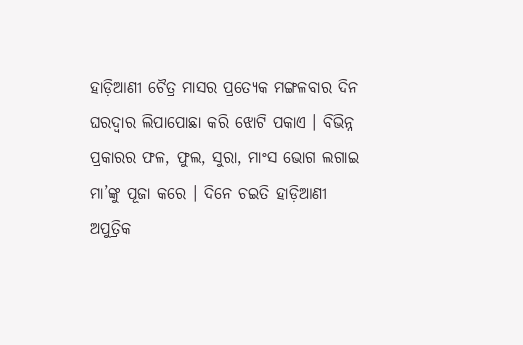ହାଡ଼ିଆଣୀ ଚୈତ୍ର ମାସର ପ୍ରତ୍ୟେକ ମଙ୍ଗଳବାର ଦିନ ଘରଦ୍ୱାର ଲିପାପୋଛା କରି ଝୋଟି ପକାଏ । ବିଭିନ୍ନ ପ୍ରକାରର ଫଳ, ଫୁଲ, ସୁରା, ମାଂସ ଭୋଗ ଲଗାଇ ମା’ଙ୍କୁ ପୂଜା କରେ । ଦିନେ ଚଇତି ହାଡ଼ିଆଣୀ ଅପୁତ୍ରିକ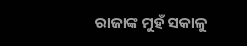ରାଜାଙ୍କ ମୁହଁ ସକାଳୁ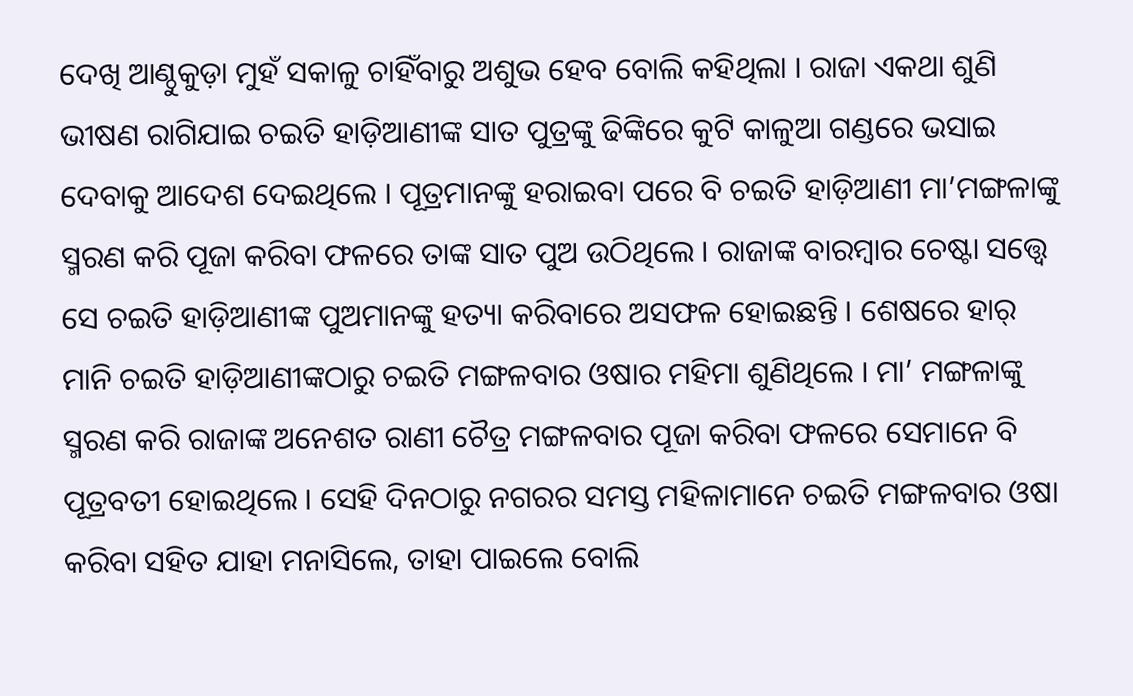ଦେଖି ଆଣ୍ଠୁକୁଡ଼ା ମୁହଁ ସକାଳୁ ଚାହିଁବାରୁ ଅଶୁଭ ହେବ ବୋଲି କହିଥିଲା । ରାଜା ଏକଥା ଶୁଣି ଭୀଷଣ ରାଗିଯାଇ ଚଇତି ହାଡ଼ିଆଣୀଙ୍କ ସାତ ପୁତ୍ରଙ୍କୁ ଢିଙ୍କିରେ କୁଟି କାଳୁଆ ଗଣ୍ଡରେ ଭସାଇ ଦେବାକୁ ଆଦେଶ ଦେଇଥିଲେ । ପୂତ୍ରମାନଙ୍କୁ ହରାଇବା ପରେ ବି ଚଇତି ହାଡ଼ିଆଣୀ ମା’ମଙ୍ଗଳାଙ୍କୁ ସ୍ମରଣ କରି ପୂଜା କରିବା ଫଳରେ ତାଙ୍କ ସାତ ପୁଅ ଉଠିଥିଲେ । ରାଜାଙ୍କ ବାରମ୍ବାର ଚେଷ୍ଟା ସତ୍ତ୍ୱେ ସେ ଚଇତି ହାଡ଼ିଆଣୀଙ୍କ ପୁଅମାନଙ୍କୁ ହତ୍ୟା କରିବାରେ ଅସଫଳ ହୋଇଛନ୍ତି । ଶେଷରେ ହାର୍ ମାନି ଚଇତି ହାଡ଼ିଆଣୀଙ୍କଠାରୁ ଚଇତି ମଙ୍ଗଳବାର ଓଷାର ମହିମା ଶୁଣିଥିଲେ । ମା’ ମଙ୍ଗଳାଙ୍କୁ ସ୍ମରଣ କରି ରାଜାଙ୍କ ଅନେଶତ ରାଣୀ ଚୈତ୍ର ମଙ୍ଗଳବାର ପୂଜା କରିବା ଫଳରେ ସେମାନେ ବି ପୂତ୍ରବତୀ ହୋଇଥିଲେ । ସେହି ଦିନଠାରୁ ନଗରର ସମସ୍ତ ମହିଳାମାନେ ଚଇତି ମଙ୍ଗଳବାର ଓଷା କରିବା ସହିତ ଯାହା ମନାସିଲେ, ତାହା ପାଇଲେ ବୋଲି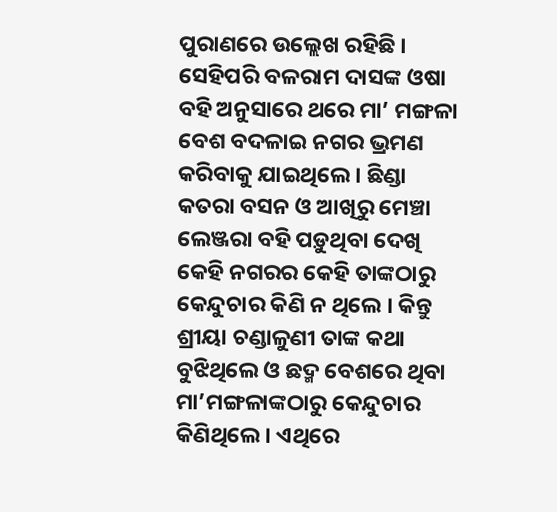ପୁରାଣରେ ଉଲ୍ଲେଖ ରହିଛି ।
ସେହିପରି ବଳରାମ ଦାସଙ୍କ ଓଷା ବହି ଅନୁସାରେ ଥରେ ମା’ ମଙ୍ଗଳା ବେଶ ବଦଳାଇ ନଗର ଭ୍ରମଣ କରିବାକୁ ଯାଇଥିଲେ । ଛିଣ୍ଡା କତରା ବସନ ଓ ଆଖିରୁ ମେଞ୍ଚା ଲେଞ୍ଜରା ବହି ପଡ଼ୁଥିବା ଦେଖି କେହି ନଗରର କେହି ତାଙ୍କଠାରୁ କେନ୍ଦୁଚାର କିଣି ନ ଥିଲେ । କିନ୍ତୁ ଶ୍ରୀୟା ଚଣ୍ଡାଳୁଣୀ ତାଙ୍କ କଥା ବୁଝିଥିଲେ ଓ ଛଦ୍ମ ବେଶରେ ଥିବା ମା’ମଙ୍ଗଳାଙ୍କଠାରୁ କେନ୍ଦୁଚାର କିଣିଥିଲେ । ଏଥିରେ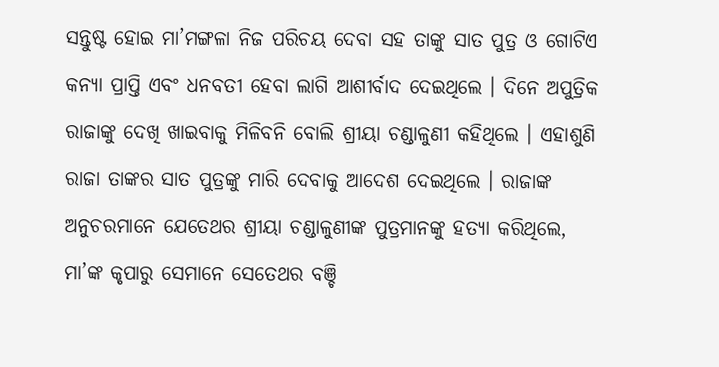ସନ୍ତୁଷ୍ଟ ହୋଇ ମା’ମଙ୍ଗଳା ନିଜ ପରିଚୟ ଦେବା ସହ ତାଙ୍କୁ ସାତ ପୁତ୍ର ଓ ଗୋଟିଏ କନ୍ୟା ପ୍ରାପ୍ତି ଏବଂ ଧନବତୀ ହେବା ଲାଗି ଆଶୀର୍ବାଦ ଦେଇଥିଲେ । ଦିନେ ଅପୁତ୍ରିକ ରାଜାଙ୍କୁ ଦେଖି ଖାଇବାକୁ ମିଳିବନି ବୋଲି ଶ୍ରୀୟା ଚଣ୍ଡାଳୁଣୀ କହିଥିଲେ । ଏହାଶୁଣି ରାଜା ତାଙ୍କର ସାତ ପୁତ୍ରଙ୍କୁ ମାରି ଦେବାକୁ ଆଦେଶ ଦେଇଥିଲେ । ରାଜାଙ୍କ ଅନୁଚରମାନେ ଯେତେଥର ଶ୍ରୀୟା ଚଣ୍ଡାଳୁଣୀଙ୍କ ପୁତ୍ରମାନଙ୍କୁ ହତ୍ୟା କରିଥିଲେ, ମା’ଙ୍କ କୃପାରୁ ସେମାନେ ସେତେଥର ବଞ୍ଚି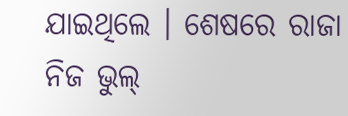ଯାଇଥିଲେ । ଶେଷରେ ରାଜା ନିଜ ଭୁଲ୍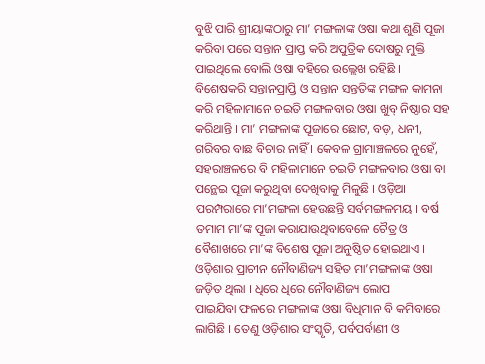ବୁଝି ପାରି ଶ୍ରୀୟାଙ୍କଠାରୁ ମା’ ମଙ୍ଗଳାଙ୍କ ଓଷା କଥା ଶୁଣି ପୂଜା କରିବା ପରେ ସନ୍ତାନ ପ୍ରାପ୍ତ କରି ଅପୁତ୍ରିକ ଦୋଷରୁ ମୁକ୍ତି ପାଇଥିଲେ ବୋଲି ଓଷା ବହିରେ ଉଲ୍ଲେଖ ରହିଛି ।
ବିଶେଷକରି ସନ୍ତାନପ୍ରାପ୍ତି ଓ ସନ୍ତାନ ସନ୍ତତିଙ୍କ ମଙ୍ଗଳ କାମନା କରି ମହିଳାମାନେ ଚଇତି ମଙ୍ଗଳବାର ଓଷା ଖୁବ୍ ନିଷ୍ଠାର ସହ କରିଥାନ୍ତି । ମା’ ମଙ୍ଗଳାଙ୍କ ପୂଜାରେ ଛୋଟ, ବଡ଼, ଧନୀ, ଗରିବର ବାଛ ବିଚାର ନାହିଁ । କେବଳ ଗ୍ରାମାଞ୍ଚଳରେ ନୁହେଁ, ସହରାଞ୍ଚଳରେ ବି ମହିଳାମାନେ ଚଇତି ମଙ୍ଗଳବାର ଓଷା ବା ପନ୍ଥେଇ ପୂଜା କରୁଥିବା ଦେଖିବାକୁ ମିଳୁଛି । ଓଡ଼ିଆ ପରମ୍ପରାରେ ମା’ମଙ୍ଗଳା ହେଉଛନ୍ତି ସର୍ବମଙ୍ଗଳମୟ । ବର୍ଷ ତମାମ ମା’ଙ୍କ ପୂଜା କରାଯାଉଥିବାବେଳେ ଚୈତ୍ର ଓ ବୈଶାଖରେ ମା’ଙ୍କ ବିଶେଷ ପୂଜା ଅନୁଷ୍ଠିତ ହୋଇଥାଏ । ଓଡ଼ିଶାର ପ୍ରାଚୀନ ନୌବାଣିଜ୍ୟ ସହିତ ମା’ମଙ୍ଗଳାଙ୍କ ଓଷା ଜଡ଼ିତ ଥିଲା । ଧିରେ ଧିରେ ନୌବାଣିଜ୍ୟ ଲୋପ
ପାଇଯିବା ଫଳରେ ମଙ୍ଗଳାଙ୍କ ଓଷା ବିଧିମାନ ବି କମିବାରେ ଲାଗିଛି । ତେଣୁ ଓଡ଼ିଶାର ସଂସ୍କୃତି, ପର୍ବପର୍ବାଣୀ ଓ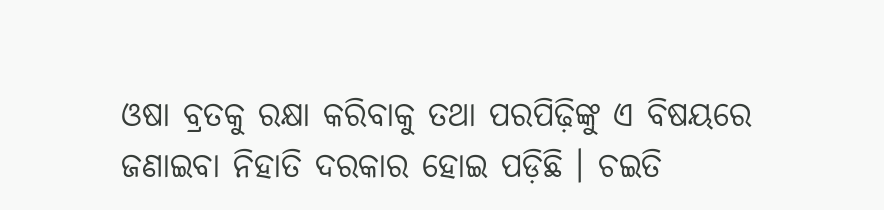ଓଷା ବ୍ରତକୁ ରକ୍ଷା କରିବାକୁ ତଥା ପରପିଢ଼ିଙ୍କୁ ଏ ବିଷୟରେ ଜଣାଇବା ନିହାତି ଦରକାର ହୋଇ ପଡ଼ିଛି । ଚଇତି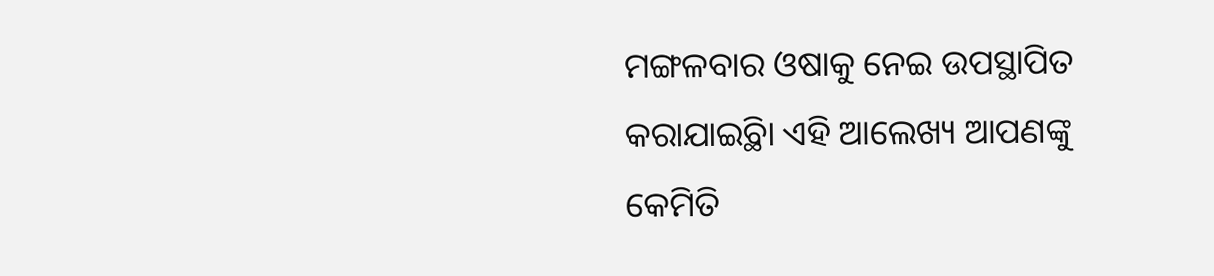ମଙ୍ଗଳବାର ଓଷାକୁ ନେଇ ଉପସ୍ଥାପିତ କରାଯାଇ୍ଥିବା ଏହି ଆଲେଖ୍ୟ ଆପଣଙ୍କୁ କେମିତି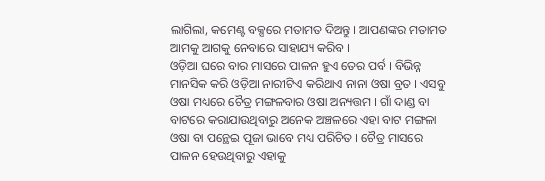ଲାଗିଲା, କମେଣ୍ଟ ବକ୍ସରେ ମତାମତ ଦିଅନ୍ତୁ । ଆପଣଙ୍କର ମତାମତ ଆମକୁ ଆଗକୁ ନେବାରେ ସାହାଯ୍ୟ କରିବ ।
ଓଡ଼ିଆ ଘରେ ବାର ମାସରେ ପାଳନ ହୁଏ ତେର ପର୍ବ । ବିଭିନ୍ନ ମାନସିକ କରି ଓଡ଼ିଆ ନାରୀଟିଏ କରିଥାଏ ନାନା ଓଷା ବ୍ରତ । ଏସବୁ ଓଷା ମଧ୍ୟରେ ଚୈତ୍ର ମଙ୍ଗଳବାର ଓଷା ଅନ୍ୟତ୍ତମ । ଗାଁ ଦାଣ୍ଡ ବା ବାଟରେ କରାଯାଉଥିବାରୁ ଅନେକ ଅଞ୍ଚଳରେ ଏହା ବାଟ ମଙ୍ଗଳା ଓଷା ବା ପନ୍ଥେଇ ପୂଜା ଭାବେ ମଧ୍ୟ ପରିଚିତ । ଚୈତ୍ର ମାସରେ ପାଳନ ହେଉଥିବାରୁ ଏହାକୁ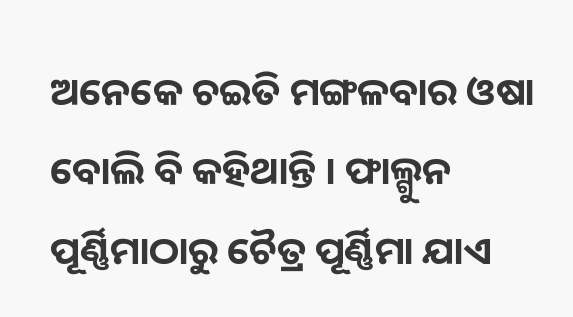ଅନେକେ ଚଇତି ମଙ୍ଗଳବାର ଓଷା ବୋଲି ବି କହିଥାନ୍ତି । ଫାଲ୍ଗୁନ ପୂର୍ଣ୍ଣିମାଠାରୁ ଚୈତ୍ର ପୂର୍ଣ୍ଣିମା ଯାଏ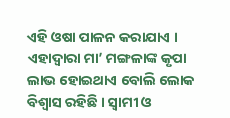ଏହି ଓଷା ପାଳନ କରାଯାଏ । ଏହାଦ୍ୱାରା ମା’ ମଙ୍ଗଳାଙ୍କ କୃପା ଲାଭ ହୋଇଥାଏ ବୋଲି ଲୋକ ବିଶ୍ୱାସ ରହିଛି । ସ୍ୱାମୀ ଓ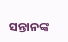ସନ୍ତାନଙ୍କ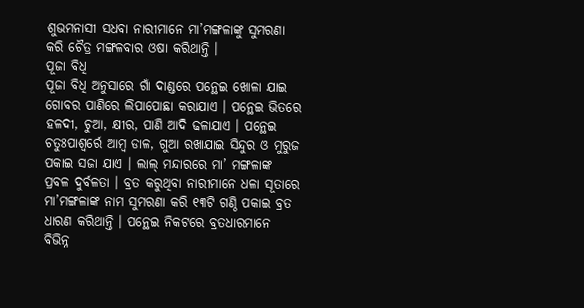ଶୁଭମନାସୀ ସଧବା ନାରୀମାନେ ମା’ମଙ୍ଗଳାଙ୍କୁ ସୁମରଣା କରି ଚୈତ୍ର ମଙ୍ଗଳବାର ଓଷା କରିଥାନ୍ତି ।
ପୂଜା ବିଧି
ପୂଜା ବିଧି ଅନୁସାରେ ଗାଁ ଦାଣ୍ଡରେ ପନ୍ଥେଇ ଖୋଳା ଯାଇ ଗୋବର ପାଣିରେ ଲିପାପୋଛା କରାଯାଏ । ପନ୍ଥେଇ ଭିତରେ ହଳଦୀ, ଚୁଆ, କ୍ଷୀର, ପାଣି ଆଦି ଢଳାଯାଏ । ପନ୍ଥେଇ ଚତୁଃପାଶ୍ୱର୍ରେ ଆମ୍ବ ଡାଳ, ଗୁଆ ରଖାଯାଇ ସିନ୍ଦୁର ଓ ମୁରୁଜ ପକାଇ ସଜା ଯାଏ । ଲାଲ୍ ମନ୍ଦାରରେ ମା’ ମଙ୍ଗଳାଙ୍କ ପ୍ରବଳ ଦୁର୍ବଳତା । ବ୍ରତ କରୁଥିବା ନାରୀମାନେ ଧଳା ସୂତାରେ ମା’ମଙ୍ଗଳାଙ୍କ ନାମ ସୁମରଣା କରି ୧୩ଟି ଗଣ୍ଠି ପକାଇ ବ୍ରତ ଧାରଣ କରିଥାନ୍ତି । ପନ୍ଥେଇ ନିକଟରେ ବ୍ରତଧାରମାନେ ବିଭିନ୍ନ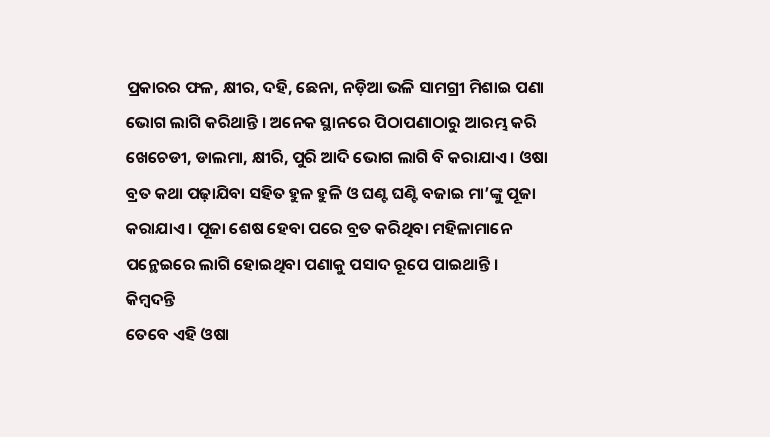ପ୍ରକାରର ଫଳ, କ୍ଷୀର, ଦହି, ଛେନା, ନଡ଼ିଆ ଭଳି ସାମଗ୍ରୀ ମିଶାଇ ପଣା ଭୋଗ ଲାଗି କରିଥାନ୍ତି । ଅନେକ ସ୍ଥାନରେ ପିଠାପଣାଠାରୁ ଆରମ୍ଭ କରି ଖେଚେଡୀ, ଡାଲମା, କ୍ଷୀରି, ପୁରି ଆଦି ଭୋଗ ଲାଗି ବି କରାଯାଏ । ଓଷା ବ୍ରତ କଥା ପଢ଼ାଯିବା ସହିତ ହୁଳ ହୁଳି ଓ ଘଣ୍ଟ ଘଣ୍ଟି ବଜାଇ ମା’ଙ୍କୁ ପୂଜା କରାଯାଏ । ପୂଜା ଶେଷ ହେବା ପରେ ବ୍ରତ କରିଥିବା ମହିଳାମାନେ ପନ୍ଥେଇରେ ଲାଗି ହୋଇଥିବା ପଣାକୁ ପସାଦ ରୂପେ ପାଇଥାନ୍ତି ।
କିମ୍ବଦନ୍ତି
ତେବେ ଏହି ଓଷା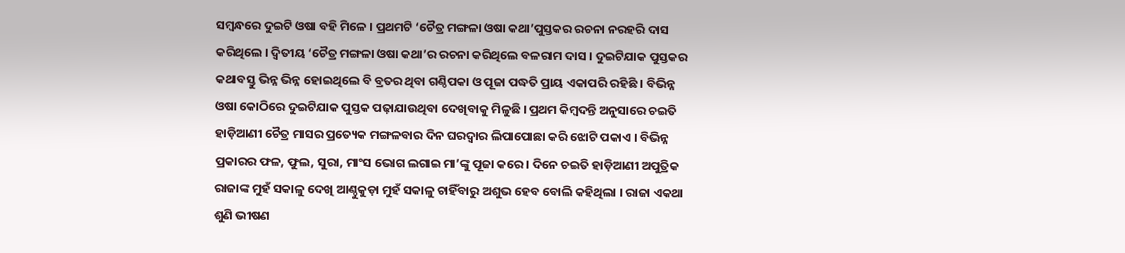ସମ୍ବନ୍ଧରେ ଦୁଇଟି ଓଷା ବହି ମିଳେ । ପ୍ରଥମଟି ‘ଚୈତ୍ର ମଙ୍ଗଳା ଓଷା କଥା’ପୁସ୍ତକର ରଚନା ନରହରି ଦାସ କରିଥିଲେ । ଦ୍ୱିତୀୟ ‘ଚୈତ୍ର ମଙ୍ଗଳା ଓଷା କଥା’ର ରଚନା କରିଥିଲେ ବଳରାମ ଦାସ । ଦୁଇଟିଯାକ ପୁସ୍ତକର କଥାବସ୍ତୁ ଭିନ୍ନ ଭିନ୍ନ ହୋଇଥିଲେ ବି ବ୍ରତର ଥିବା ଗଣ୍ଠିପକା ଓ ପୂଜା ପଦ୍ଧତି ପ୍ରାୟ ଏକାପରି ରହିଛି । ବିଭିନ୍ନ ଓଷା କୋଠିରେ ଦୁଇଟିଯାକ ପୁସ୍ତକ ପଢ଼ାଯାଉଥିବା ଦେଖିବାକୁ ମିଳୁଛି । ପ୍ରଥମ କିମ୍ବଦନ୍ତି ଅନୁସାରେ ଚଇତି ହାଡ଼ିଆଣୀ ଚୈତ୍ର ମାସର ପ୍ରତ୍ୟେକ ମଙ୍ଗଳବାର ଦିନ ଘରଦ୍ୱାର ଲିପାପୋଛା କରି ଝୋଟି ପକାଏ । ବିଭିନ୍ନ ପ୍ରକାରର ଫଳ, ଫୁଲ, ସୁରା, ମାଂସ ଭୋଗ ଲଗାଇ ମା’ଙ୍କୁ ପୂଜା କରେ । ଦିନେ ଚଇତି ହାଡ଼ିଆଣୀ ଅପୁତ୍ରିକ ରାଜାଙ୍କ ମୁହଁ ସକାଳୁ ଦେଖି ଆଣ୍ଠୁକୁଡ଼ା ମୁହଁ ସକାଳୁ ଚାହିଁବାରୁ ଅଶୁଭ ହେବ ବୋଲି କହିଥିଲା । ରାଜା ଏକଥା ଶୁଣି ଭୀଷଣ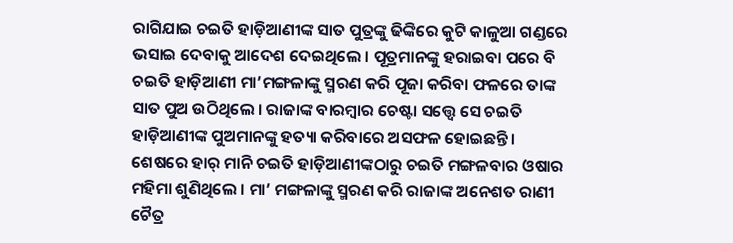ରାଗିଯାଇ ଚଇତି ହାଡ଼ିଆଣୀଙ୍କ ସାତ ପୁତ୍ରଙ୍କୁ ଢିଙ୍କିରେ କୁଟି କାଳୁଆ ଗଣ୍ଡରେ ଭସାଇ ଦେବାକୁ ଆଦେଶ ଦେଇଥିଲେ । ପୂତ୍ରମାନଙ୍କୁ ହରାଇବା ପରେ ବି ଚଇତି ହାଡ଼ିଆଣୀ ମା’ମଙ୍ଗଳାଙ୍କୁ ସ୍ମରଣ କରି ପୂଜା କରିବା ଫଳରେ ତାଙ୍କ ସାତ ପୁଅ ଉଠିଥିଲେ । ରାଜାଙ୍କ ବାରମ୍ବାର ଚେଷ୍ଟା ସତ୍ତ୍ୱେ ସେ ଚଇତି ହାଡ଼ିଆଣୀଙ୍କ ପୁଅମାନଙ୍କୁ ହତ୍ୟା କରିବାରେ ଅସଫଳ ହୋଇଛନ୍ତି । ଶେଷରେ ହାର୍ ମାନି ଚଇତି ହାଡ଼ିଆଣୀଙ୍କଠାରୁ ଚଇତି ମଙ୍ଗଳବାର ଓଷାର ମହିମା ଶୁଣିଥିଲେ । ମା’ ମଙ୍ଗଳାଙ୍କୁ ସ୍ମରଣ କରି ରାଜାଙ୍କ ଅନେଶତ ରାଣୀ ଚୈତ୍ର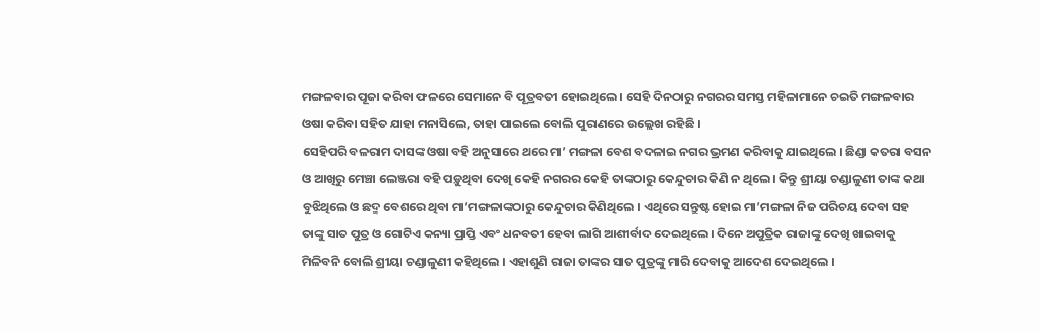ମଙ୍ଗଳବାର ପୂଜା କରିବା ଫଳରେ ସେମାନେ ବି ପୂତ୍ରବତୀ ହୋଇଥିଲେ । ସେହି ଦିନଠାରୁ ନଗରର ସମସ୍ତ ମହିଳାମାନେ ଚଇତି ମଙ୍ଗଳବାର ଓଷା କରିବା ସହିତ ଯାହା ମନାସିଲେ, ତାହା ପାଇଲେ ବୋଲି ପୁରାଣରେ ଉଲ୍ଲେଖ ରହିଛି ।
ସେହିପରି ବଳରାମ ଦାସଙ୍କ ଓଷା ବହି ଅନୁସାରେ ଥରେ ମା’ ମଙ୍ଗଳା ବେଶ ବଦଳାଇ ନଗର ଭ୍ରମଣ କରିବାକୁ ଯାଇଥିଲେ । ଛିଣ୍ଡା କତରା ବସନ ଓ ଆଖିରୁ ମେଞ୍ଚା ଲେଞ୍ଜରା ବହି ପଡ଼ୁଥିବା ଦେଖି କେହି ନଗରର କେହି ତାଙ୍କଠାରୁ କେନ୍ଦୁଚାର କିଣି ନ ଥିଲେ । କିନ୍ତୁ ଶ୍ରୀୟା ଚଣ୍ଡାଳୁଣୀ ତାଙ୍କ କଥା ବୁଝିଥିଲେ ଓ ଛଦ୍ମ ବେଶରେ ଥିବା ମା’ମଙ୍ଗଳାଙ୍କଠାରୁ କେନ୍ଦୁଚାର କିଣିଥିଲେ । ଏଥିରେ ସନ୍ତୁଷ୍ଟ ହୋଇ ମା’ମଙ୍ଗଳା ନିଜ ପରିଚୟ ଦେବା ସହ ତାଙ୍କୁ ସାତ ପୁତ୍ର ଓ ଗୋଟିଏ କନ୍ୟା ପ୍ରାପ୍ତି ଏବଂ ଧନବତୀ ହେବା ଲାଗି ଆଶୀର୍ବାଦ ଦେଇଥିଲେ । ଦିନେ ଅପୁତ୍ରିକ ରାଜାଙ୍କୁ ଦେଖି ଖାଇବାକୁ ମିଳିବନି ବୋଲି ଶ୍ରୀୟା ଚଣ୍ଡାଳୁଣୀ କହିଥିଲେ । ଏହାଶୁଣି ରାଜା ତାଙ୍କର ସାତ ପୁତ୍ରଙ୍କୁ ମାରି ଦେବାକୁ ଆଦେଶ ଦେଇଥିଲେ ।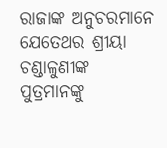ରାଜାଙ୍କ ଅନୁଚରମାନେ ଯେତେଥର ଶ୍ରୀୟା ଚଣ୍ଡାଳୁଣୀଙ୍କ ପୁତ୍ରମାନଙ୍କୁ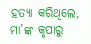ହତ୍ୟା କରିଥିଲେ, ମା’ଙ୍କ କୃପାରୁ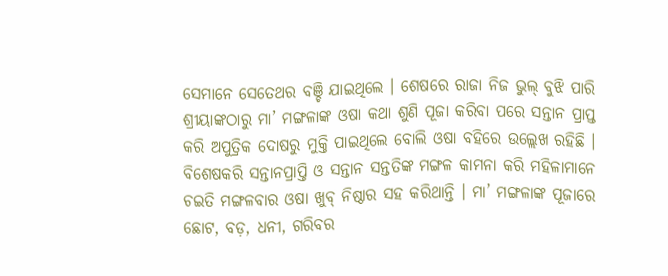ସେମାନେ ସେତେଥର ବଞ୍ଚି ଯାଇଥିଲେ । ଶେଷରେ ରାଜା ନିଜ ଭୁଲ୍ ବୁଝି ପାରି ଶ୍ରୀୟାଙ୍କଠାରୁ ମା’ ମଙ୍ଗଳାଙ୍କ ଓଷା କଥା ଶୁଣି ପୂଜା କରିବା ପରେ ସନ୍ତାନ ପ୍ରାପ୍ତ କରି ଅପୁତ୍ରିକ ଦୋଷରୁ ମୁକ୍ତି ପାଇଥିଲେ ବୋଲି ଓଷା ବହିରେ ଉଲ୍ଲେଖ ରହିଛି ।
ବିଶେଷକରି ସନ୍ତାନପ୍ରାପ୍ତି ଓ ସନ୍ତାନ ସନ୍ତତିଙ୍କ ମଙ୍ଗଳ କାମନା କରି ମହିଳାମାନେ ଚଇତି ମଙ୍ଗଳବାର ଓଷା ଖୁବ୍ ନିଷ୍ଠାର ସହ କରିଥାନ୍ତି । ମା’ ମଙ୍ଗଳାଙ୍କ ପୂଜାରେ ଛୋଟ, ବଡ଼, ଧନୀ, ଗରିବର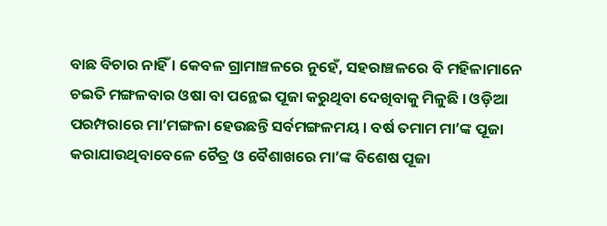ବାଛ ବିଚାର ନାହିଁ । କେବଳ ଗ୍ରାମାଞ୍ଚଳରେ ନୁହେଁ, ସହରାଞ୍ଚଳରେ ବି ମହିଳାମାନେ ଚଇତି ମଙ୍ଗଳବାର ଓଷା ବା ପନ୍ଥେଇ ପୂଜା କରୁଥିବା ଦେଖିବାକୁ ମିଳୁଛି । ଓଡ଼ିଆ ପରମ୍ପରାରେ ମା’ମଙ୍ଗଳା ହେଉଛନ୍ତି ସର୍ବମଙ୍ଗଳମୟ । ବର୍ଷ ତମାମ ମା’ଙ୍କ ପୂଜା କରାଯାଉଥିବାବେଳେ ଚୈତ୍ର ଓ ବୈଶାଖରେ ମା’ଙ୍କ ବିଶେଷ ପୂଜା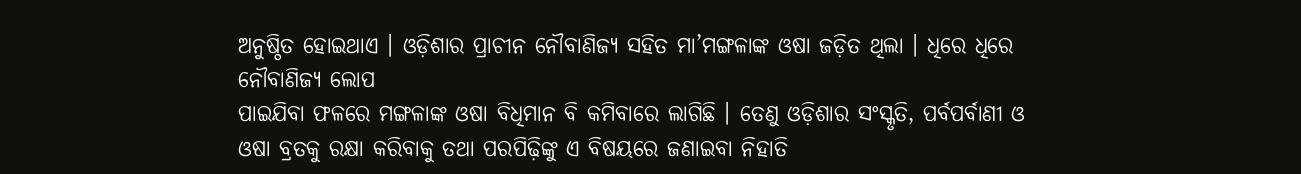ଅନୁଷ୍ଠିତ ହୋଇଥାଏ । ଓଡ଼ିଶାର ପ୍ରାଚୀନ ନୌବାଣିଜ୍ୟ ସହିତ ମା’ମଙ୍ଗଳାଙ୍କ ଓଷା ଜଡ଼ିତ ଥିଲା । ଧିରେ ଧିରେ ନୌବାଣିଜ୍ୟ ଲୋପ
ପାଇଯିବା ଫଳରେ ମଙ୍ଗଳାଙ୍କ ଓଷା ବିଧିମାନ ବି କମିବାରେ ଲାଗିଛି । ତେଣୁ ଓଡ଼ିଶାର ସଂସ୍କୃତି, ପର୍ବପର୍ବାଣୀ ଓ ଓଷା ବ୍ରତକୁ ରକ୍ଷା କରିବାକୁ ତଥା ପରପିଢ଼ିଙ୍କୁ ଏ ବିଷୟରେ ଜଣାଇବା ନିହାତି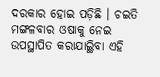ଦରକାର ହୋଇ ପଡ଼ିଛି । ଚଇତି ମଙ୍ଗଳବାର ଓଷାକୁ ନେଇ ଉପସ୍ଥାପିତ କରାଯାଇ୍ଥିବା ଏହି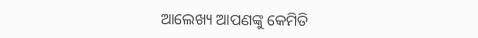ଆଲେଖ୍ୟ ଆପଣଙ୍କୁ କେମିତି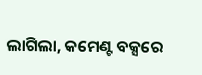ଲାଗିଲା, କମେଣ୍ଟ ବକ୍ସରେ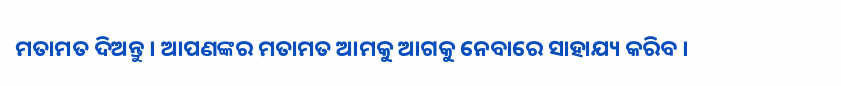ମତାମତ ଦିଅନ୍ତୁ । ଆପଣଙ୍କର ମତାମତ ଆମକୁ ଆଗକୁ ନେବାରେ ସାହାଯ୍ୟ କରିବ ।